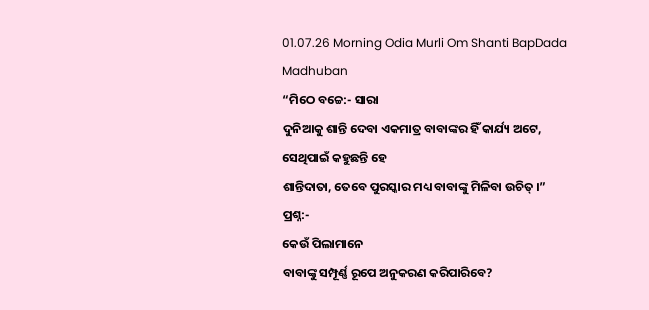01.07.26 Morning Odia Murli Om Shanti BapDada Madhuban
“ମିଠେ ବଚ୍ଚେ:- ସାରା
ଦୁନିଆକୁ ଶାନ୍ତି ଦେବା ଏକମାତ୍ର ବାବାଙ୍କର ହିଁ କାର୍ଯ୍ୟ ଅଟେ, ସେଥିପାଇଁ କହୁଛନ୍ତି ହେ
ଶାନ୍ତିଦାତା, ତେବେ ପୁରସ୍କାର ମଧ୍ୟ ବାବାଙ୍କୁ ମିଳିବା ଉଚିତ୍ ।”
ପ୍ରଶ୍ନ:-
କେଉଁ ପିଲାମାନେ
ବାବାଙ୍କୁ ସମ୍ପୂର୍ଣ୍ଣ ରୂପେ ଅନୁକରଣ କରିପାରିବେ?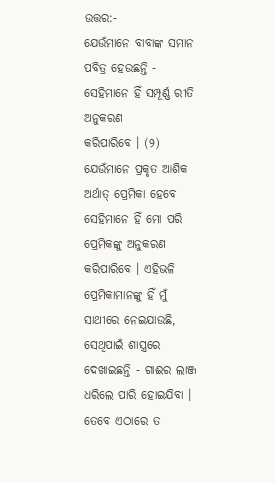ଉତ୍ତର:-
ଯେଉଁମାନେ ବାବାଙ୍କ ସମାନ ପବିତ୍ର ହେଉଛନ୍ତି - ସେହିମାନେ ହିଁ ସମ୍ପୂର୍ଣ୍ଣ ରୀତି ଅନୁକରଣ
କରିପାରିବେ । (୨) ଯେଉଁମାନେ ପ୍ରକୃତ ଆଶିକ ଅର୍ଥାତ୍ ପ୍ରେମିକା ହେବେ ସେହିମାନେ ହିଁ ମୋ ପରି
ପ୍ରେମିକଙ୍କୁ ଅନୁକରଣ କରିପାରିବେ । ଏହିଭଳି ପ୍ରେମିକାମାନଙ୍କୁ ହିଁ ମୁଁ ସାଥୀରେ ନେଇଯାଉଛି,
ସେଥିପାଇଁ ଶାସ୍ତ୍ରରେ ଦେଖାଇଛନ୍ତି - ଗାଈର ଲାଞ୍ଜ ଧରିଲେ ପାରି ହୋଇଯିବା । ତେବେ ଏଠାରେ ତ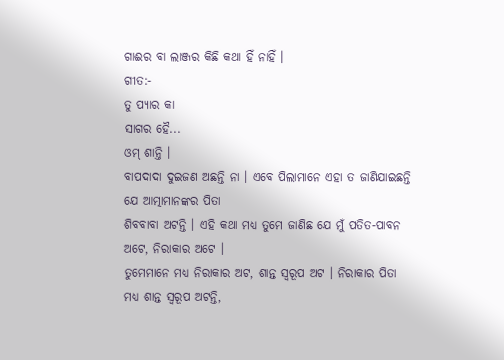ଗାଈର ବା ଲାଞ୍ଜର କିଛି କଥା ହିଁ ନାହିଁ ।
ଗୀତ:-
ତୁ ପ୍ୟାର କା
ସାଗର ହୈ...
ଓମ୍ ଶାନ୍ତି ।
ବାପଦାଦା ଦୁଇଜଣ ଅଛନ୍ତି ନା । ଏବେ ପିଲାମାନେ ଏହା ତ ଜାଣିଯାଇଛନ୍ତି ଯେ ଆତ୍ମାମାନଙ୍କର ପିତା
ଶିବବାବା ଅଟନ୍ତି । ଏହି କଥା ମଧ୍ୟ ତୁମେ ଜାଣିଛ ଯେ ମୁଁ ପତିତ-ପାବନ ଅଟେ, ନିରାକାର ଅଟେ ।
ତୁମେମାନେ ମଧ୍ୟ ନିରାକାର ଅଟ, ଶାନ୍ତ ସ୍ୱରୂପ ଅଟ । ନିରାକାର ପିତା ମଧ୍ୟ ଶାନ୍ତ ସ୍ୱରୂପ ଅଟନ୍ତି,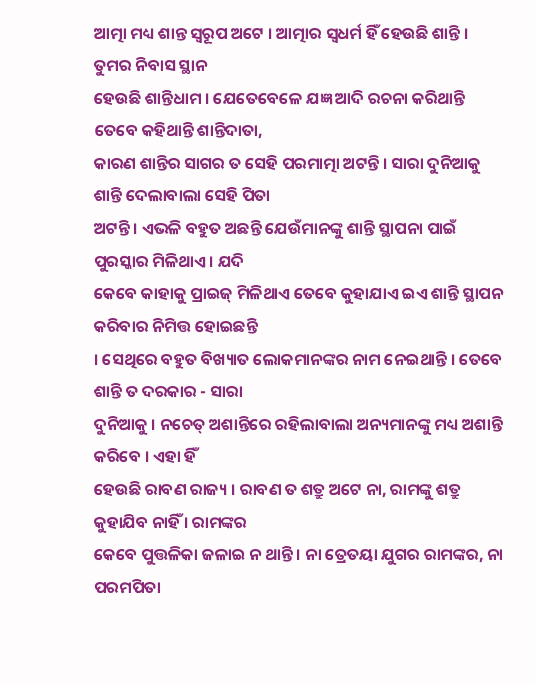ଆତ୍ମା ମଧ୍ୟ ଶାନ୍ତ ସ୍ୱରୂପ ଅଟେ । ଆତ୍ମାର ସ୍ୱଧର୍ମ ହିଁ ହେଉଛି ଶାନ୍ତି । ତୁମର ନିବାସ ସ୍ଥାନ
ହେଉଛି ଶାନ୍ତିଧାମ । ଯେତେବେଳେ ଯଜ୍ଞ ଆଦି ରଚନା କରିଥାନ୍ତି ତେବେ କହିଥାନ୍ତି ଶାନ୍ତିଦାତା,
କାରଣ ଶାନ୍ତିର ସାଗର ତ ସେହି ପରମାତ୍ମା ଅଟନ୍ତି । ସାରା ଦୁନିଆକୁ ଶାନ୍ତି ଦେଲାବାଲା ସେହି ପିତା
ଅଟନ୍ତି । ଏଭଳି ବହୁତ ଅଛନ୍ତି ଯେଉଁମାନଙ୍କୁ ଶାନ୍ତି ସ୍ଥାପନା ପାଇଁ ପୁରସ୍କାର ମିଳିଥାଏ । ଯଦି
କେବେ କାହାକୁ ପ୍ରାଇଜ୍ ମିଳିଥାଏ ତେବେ କୁହାଯାଏ ଇଏ ଶାନ୍ତି ସ୍ଥାପନ କରିବାର ନିମିତ୍ତ ହୋଇଛନ୍ତି
। ସେଥିରେ ବହୁତ ବିଖ୍ୟାତ ଲୋକମାନଙ୍କର ନାମ ନେଇଥାନ୍ତି । ତେବେ ଶାନ୍ତି ତ ଦରକାର - ସାରା
ଦୁନିଆକୁ । ନଚେତ୍ ଅଶାନ୍ତିରେ ରହିଲାବାଲା ଅନ୍ୟମାନଙ୍କୁ ମଧ୍ୟ ଅଶାନ୍ତି କରିବେ । ଏହା ହିଁ
ହେଉଛି ରାବଣ ରାଜ୍ୟ । ରାବଣ ତ ଶତ୍ରୁ ଅଟେ ନା, ରାମଙ୍କୁ ଶତ୍ରୁ କୁହାଯିବ ନାହିଁ । ରାମଙ୍କର
କେବେ ପୁତ୍ତଳିକା ଜଳାଇ ନ ଥାନ୍ତି । ନା ତ୍ରେତୟା ଯୁଗର ରାମଙ୍କର, ନା ପରମପିତା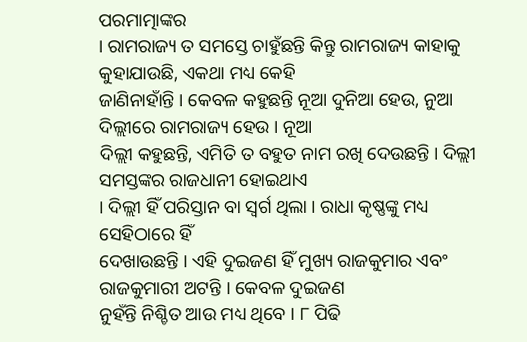ପରମାତ୍ମାଙ୍କର
। ରାମରାଜ୍ୟ ତ ସମସ୍ତେ ଚାହୁଁଛନ୍ତି କିନ୍ତୁ ରାମରାଜ୍ୟ କାହାକୁ କୁହାଯାଉଛି, ଏକଥା ମଧ୍ୟ କେହି
ଜାଣିନାହାଁନ୍ତି । କେବଳ କହୁଛନ୍ତି ନୂଆ ଦୁନିଆ ହେଉ, ନୁଆ ଦିଲ୍ଲୀରେ ରାମରାଜ୍ୟ ହେଉ । ନୂଆ
ଦିଲ୍ଲୀ କହୁଛନ୍ତି, ଏମିତି ତ ବହୁତ ନାମ ରଖି ଦେଉଛନ୍ତି । ଦିଲ୍ଲୀ ସମସ୍ତଙ୍କର ରାଜଧାନୀ ହୋଇଥାଏ
। ଦିଲ୍ଲୀ ହିଁ ପରିସ୍ତାନ ବା ସ୍ୱର୍ଗ ଥିଲା । ରାଧା କୃଷ୍ଣଙ୍କୁ ମଧ୍ୟ ସେହିଠାରେ ହିଁ
ଦେଖାଉଛନ୍ତି । ଏହି ଦୁଇଜଣ ହିଁ ମୁଖ୍ୟ ରାଜକୁମାର ଏବଂ ରାଜକୁମାରୀ ଅଟନ୍ତି । କେବଳ ଦୁଇଜଣ
ନୁହଁନ୍ତି ନିଶ୍ଚିତ ଆଉ ମଧ୍ୟ ଥିବେ । ୮ ପିଢି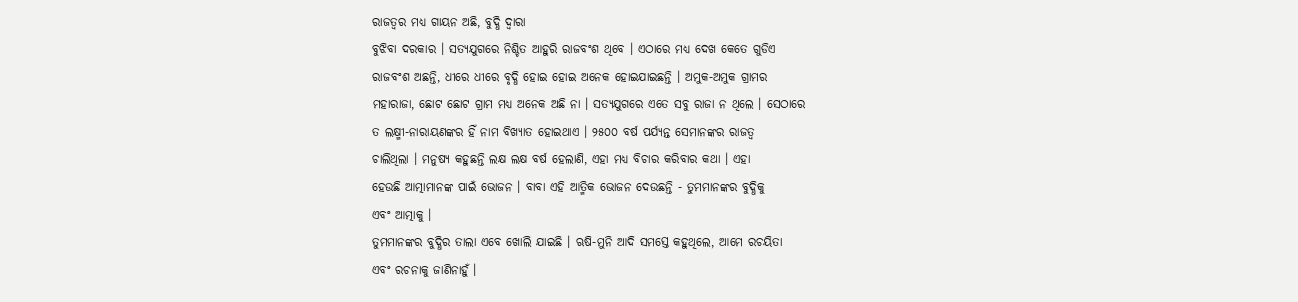ରାଜତ୍ୱର ମଧ୍ୟ ଗାୟନ ଅଛି, ବୁଦ୍ଧି ଦ୍ୱାରା
ବୁଝିବା ଦରକାର । ସତ୍ୟଯୁଗରେ ନିଶ୍ଚିତ ଆହୁରି ରାଜବଂଶ ଥିବେ । ଏଠାରେ ମଧ୍ୟ ଦେଖ କେତେ ଗୁଡିଏ
ରାଜବଂଶ ଅଛନ୍ତି, ଧୀରେ ଧୀରେ ବୃଦ୍ଧି ହୋଇ ହୋଇ ଅନେକ ହୋଇଯାଇଛନ୍ତି । ଅମୁକ-ଅମୁକ ଗ୍ରାମର
ମହାରାଜା, ଛୋଟ ଛୋଟ ଗ୍ରାମ ମଧ୍ୟ ଅନେକ ଅଛି ନା । ସତ୍ୟଯୁଗରେ ଏତେ ସବୁ ରାଜା ନ ଥିଲେ । ସେଠାରେ
ତ ଲକ୍ଷ୍ମୀ-ନାରାୟଣଙ୍କର ହିଁ ନାମ ବିଖ୍ୟାତ ହୋଇଥାଏ । ୨୫୦୦ ବର୍ଷ ପର୍ଯ୍ୟନ୍ତ ସେମାନଙ୍କର ରାଜତ୍ୱ
ଚାଲିଥିଲା । ମନୁଷ୍ୟ କହୁଛନ୍ତି ଲକ୍ଷ ଲକ୍ଷ ବର୍ଷ ହେଲାଣି, ଏହା ମଧ୍ୟ ବିଚାର କରିବାର କଥା । ଏହା
ହେଉଛି ଆତ୍ମାମାନଙ୍କ ପାଇଁ ଭୋଜନ । ବାବା ଏହି ଆତ୍ମିକ ଭୋଜନ ଦେଉଛନ୍ତି - ତୁମମାନଙ୍କର ବୁଦ୍ଧିକୁ
ଏବଂ ଆତ୍ମାକୁ ।
ତୁମମାନଙ୍କର ବୁଦ୍ଧିର ତାଲା ଏବେ ଖୋଲି ଯାଇଛି । ଋଷି-ମୁନି ଆଦି ସମସ୍ତେ କହୁଥିଲେ, ଆମେ ରଚୟିତା
ଏବଂ ରଚନାକୁ ଜାଣିନାହୁଁ ।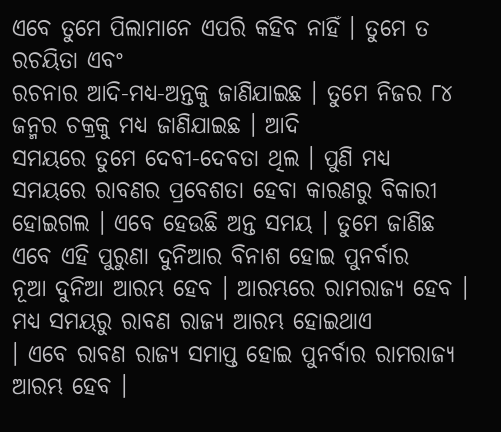ଏବେ ତୁମେ ପିଲାମାନେ ଏପରି କହିବ ନାହିଁ । ତୁମେ ତ ରଚୟିତା ଏବଂ
ରଚନାର ଆଦି-ମଧ୍ୟ-ଅନ୍ତକୁ ଜାଣିଯାଇଛ । ତୁମେ ନିଜର ୮୪ ଜନ୍ମର ଚକ୍ରକୁ ମଧ୍ୟ ଜାଣିଯାଇଛ । ଆଦି
ସମୟରେ ତୁମେ ଦେବୀ-ଦେବତା ଥିଲ । ପୁଣି ମଧ୍ୟ ସମୟରେ ରାବଣର ପ୍ରବେଶତା ହେବା କାରଣରୁ ବିକାରୀ
ହୋଇଗଲ । ଏବେ ହେଉଛି ଅନ୍ତ ସମୟ । ତୁମେ ଜାଣିଛ ଏବେ ଏହି ପୁରୁଣା ଦୁନିଆର ବିନାଶ ହୋଇ ପୁନର୍ବାର
ନୂଆ ଦୁନିଆ ଆରମ୍ଭ ହେବ । ଆରମ୍ଭରେ ରାମରାଜ୍ୟ ହେବ । ମଧ୍ୟ ସମୟରୁ ରାବଣ ରାଜ୍ୟ ଆରମ୍ଭ ହୋଇଥାଏ
। ଏବେ ରାବଣ ରାଜ୍ୟ ସମାପ୍ତ ହୋଇ ପୁନର୍ବାର ରାମରାଜ୍ୟ ଆରମ୍ଭ ହେବ ।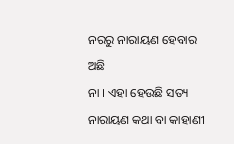ନରରୁ ନାରାୟଣ ହେବାର ଅଛି
ନା । ଏହା ହେଉଛି ସତ୍ୟ ନାରାୟଣ କଥା ବା କାହାଣୀ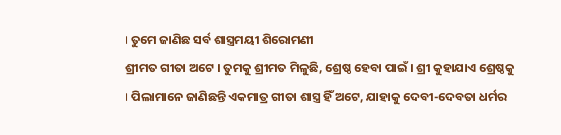। ତୁମେ ଜାଣିଛ ସର୍ବ ଶାସ୍ତ୍ରମୟୀ ଶିରୋମଣୀ
ଶ୍ରୀମତ ଗୀତା ଅଟେ । ତୁମକୁ ଶ୍ରୀମତ ମିଳୁଛି, ଶ୍ରେଷ୍ଠ ହେବା ପାଇଁ । ଶ୍ରୀ କୁହାଯାଏ ଶ୍ରେଷ୍ଠକୁ
। ପିଲାମାନେ ଜାଣିଛନ୍ତି ଏକମାତ୍ର ଗୀତା ଶାସ୍ତ୍ର ହିଁ ଅଟେ, ଯାହାକୁ ଦେବୀ-ଦେବତା ଧର୍ମର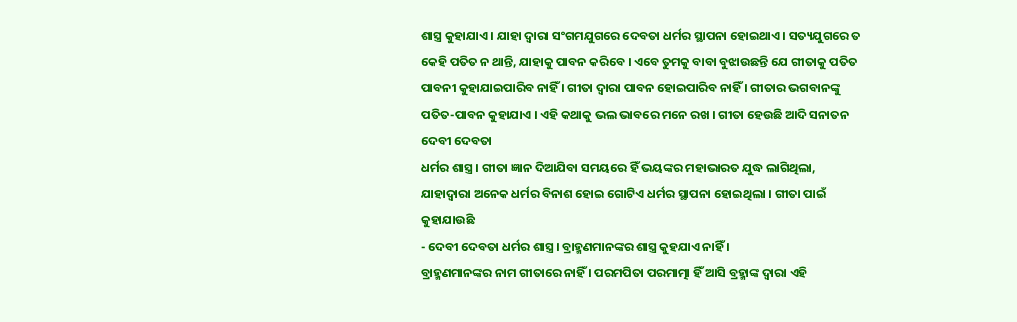ଶାସ୍ତ୍ର କୁହାଯାଏ । ଯାହା ଦ୍ୱାରା ସଂଗମଯୁଗରେ ଦେବତା ଧର୍ମର ସ୍ଥାପନା ହୋଇଥାଏ । ସତ୍ୟଯୁଗରେ ତ
କେହି ପତିତ ନ ଥାନ୍ତି, ଯାହାକୁ ପାବନ କରିବେ । ଏବେ ତୁମକୁ ବାବା ବୁଝାଉଛନ୍ତି ଯେ ଗୀତାକୁ ପତିତ
ପାବନୀ କୁହାଯାଇପାରିବ ନାହିଁ । ଗୀତା ଦ୍ୱାରା ପାବନ ହୋଇପାରିବ ନାହିଁ । ଗୀତାର ଭଗବାନଙ୍କୁ
ପତିତ-ପାବନ କୁହାଯାଏ । ଏହି କଥାକୁ ଭଲ ଭାବରେ ମନେ ରଖ । ଗୀତା ହେଉଛି ଆଦି ସନାତନ ଦେବୀ ଦେବତା
ଧର୍ମର ଶାସ୍ତ୍ର । ଗୀତା ଜ୍ଞାନ ଦିଆଯିବା ସମୟରେ ହିଁ ଭୟଙ୍କର ମହାଭାରତ ଯୁଦ୍ଧ ଲାଗିଥିଲା,
ଯାହାଦ୍ୱାରା ଅନେକ ଧର୍ମର ବିନାଶ ହୋଇ ଗୋଟିଏ ଧର୍ମର ସ୍ଥାପନା ହୋଇଥିଲା । ଗୀତା ପାଇଁ କୁହାଯାଉଛି
- ଦେବୀ ଦେବତା ଧର୍ମର ଶାସ୍ତ୍ର । ବ୍ରାହ୍ମଣମାନଙ୍କର ଶାସ୍ତ୍ର କୁହଯାଏ ନାହିଁ ।
ବ୍ରାହ୍ମଣମାନଙ୍କର ନାମ ଗୀତାରେ ନାହିଁ । ପରମପିତା ପରମାତ୍ମା ହିଁ ଆସି ବ୍ରହ୍ମାଙ୍କ ଦ୍ୱାରା ଏହି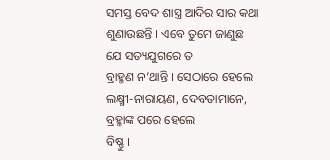ସମସ୍ତ ବେଦ ଶାସ୍ତ୍ର ଆଦିର ସାର କଥା ଶୁଣାଉଛନ୍ତି । ଏବେ ତୁମେ ଜାଣୁଛ ଯେ ସତ୍ୟଯୁଗରେ ତ
ବ୍ରାହ୍ମଣ ନ’ଥାନ୍ତି । ସେଠାରେ ହେଲେ ଲକ୍ଷ୍ମୀ-ନାରାୟଣ, ଦେବତାମାନେ, ବ୍ରହ୍ମାଙ୍କ ପରେ ହେଲେ
ବିଷ୍ଣୁ ।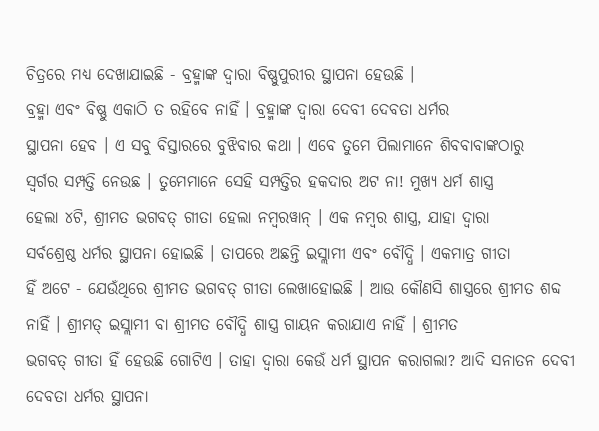ଚିତ୍ରରେ ମଧ୍ୟ ଦେଖାଯାଇଛି - ବ୍ରହ୍ମାଙ୍କ ଦ୍ୱାରା ବିଷ୍ଣୁପୁରୀର ସ୍ଥାପନା ହେଉଛି ।
ବ୍ରହ୍ମା ଏବଂ ବିଷ୍ଣୁ ଏକାଠି ତ ରହିବେ ନାହିଁ । ବ୍ରହ୍ମାଙ୍କ ଦ୍ୱାରା ଦେବୀ ଦେବତା ଧର୍ମର
ସ୍ଥାପନା ହେବ । ଏ ସବୁ ବିସ୍ତାରରେ ବୁଝିବାର କଥା । ଏବେ ତୁମେ ପିଲାମାନେ ଶିବବାବାଙ୍କଠାରୁ
ସ୍ୱର୍ଗର ସମ୍ପତ୍ତି ନେଉଛ । ତୁମେମାନେ ସେହି ସମ୍ପତ୍ତିର ହକଦାର ଅଟ ନା! ମୁଖ୍ୟ ଧର୍ମ ଶାସ୍ତ୍ର
ହେଲା ୪ଟି, ଶ୍ରୀମତ ଭଗବତ୍ ଗୀତା ହେଲା ନମ୍ବରୱାନ୍ । ଏକ ନମ୍ବର ଶାସ୍ତ୍ର, ଯାହା ଦ୍ୱାରା
ସର୍ବଶ୍ରେଷ୍ଠ ଧର୍ମର ସ୍ଥାପନା ହୋଇଛି । ତାପରେ ଅଛନ୍ତି ଇସ୍ଲାମୀ ଏବଂ ବୌଦ୍ଧି । ଏକମାତ୍ର ଗୀତା
ହିଁ ଅଟେ - ଯେଉଁଥିରେ ଶ୍ରୀମତ ଭଗବତ୍ ଗୀତା ଲେଖାହୋଇଛି । ଆଉ କୌଣସି ଶାସ୍ତ୍ରରେ ଶ୍ରୀମତ ଶବ୍ଦ
ନାହିଁ । ଶ୍ରୀମତ୍ ଇସ୍ଲାମୀ ବା ଶ୍ରୀମତ ବୌଦ୍ଧି ଶାସ୍ତ୍ର ଗାୟନ କରାଯାଏ ନାହିଁ । ଶ୍ରୀମତ
ଭଗବତ୍ ଗୀତା ହିଁ ହେଉଛି ଗୋଟିଏ । ତାହା ଦ୍ୱାରା କେଉଁ ଧର୍ମ ସ୍ଥାପନ କରାଗଲା? ଆଦି ସନାତନ ଦେବୀ
ଦେବତା ଧର୍ମର ସ୍ଥାପନା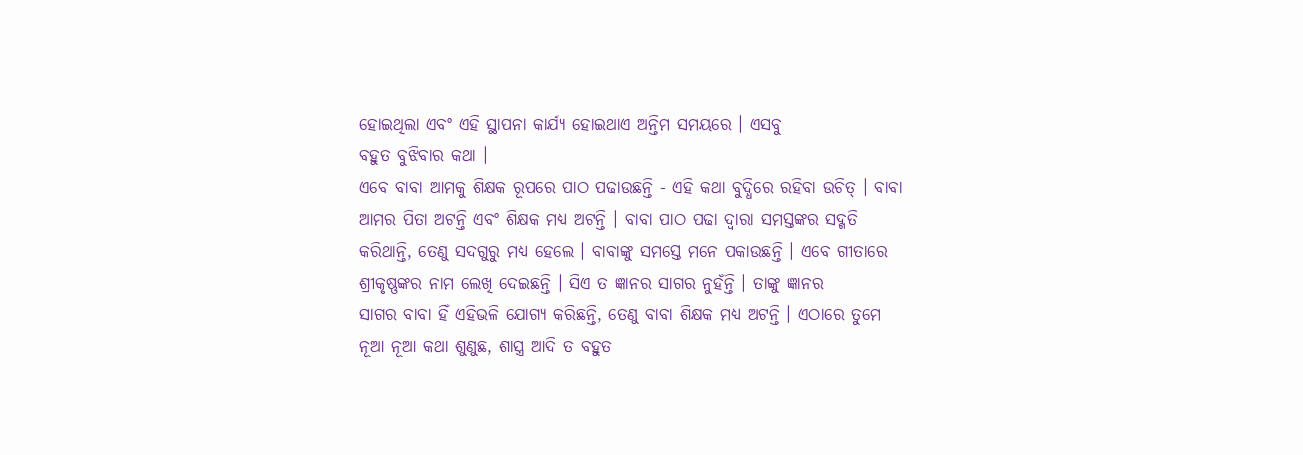ହୋଇଥିଲା ଏବଂ ଏହି ସ୍ଥାପନା କାର୍ଯ୍ୟ ହୋଇଥାଏ ଅନ୍ତିମ ସମୟରେ । ଏସବୁ
ବହୁତ ବୁଝିବାର କଥା ।
ଏବେ ବାବା ଆମକୁ ଶିକ୍ଷକ ରୂପରେ ପାଠ ପଢାଉଛନ୍ତି - ଏହି କଥା ବୁଦ୍ଧିରେ ରହିବା ଉଚିତ୍ । ବାବା
ଆମର ପିତା ଅଟନ୍ତି ଏବଂ ଶିକ୍ଷକ ମଧ୍ୟ ଅଟନ୍ତି । ବାବା ପାଠ ପଢା ଦ୍ୱାରା ସମସ୍ତଙ୍କର ସଦ୍ଗତି
କରିଥାନ୍ତି, ତେଣୁ ସଦଗୁରୁ ମଧ୍ୟ ହେଲେ । ବାବାଙ୍କୁ ସମସ୍ତେ ମନେ ପକାଉଛନ୍ତି । ଏବେ ଗୀତାରେ
ଶ୍ରୀକୃଷ୍ଣଙ୍କର ନାମ ଲେଖି ଦେଇଛନ୍ତି । ସିଏ ତ ଜ୍ଞାନର ସାଗର ନୁହଁନ୍ତି । ତାଙ୍କୁ ଜ୍ଞାନର
ସାଗର ବାବା ହିଁ ଏହିଭଳି ଯୋଗ୍ୟ କରିଛନ୍ତି, ତେଣୁ ବାବା ଶିକ୍ଷକ ମଧ୍ୟ ଅଟନ୍ତି । ଏଠାରେ ତୁମେ
ନୂଆ ନୂଆ କଥା ଶୁଣୁଛ, ଶାସ୍ତ୍ର ଆଦି ତ ବହୁତ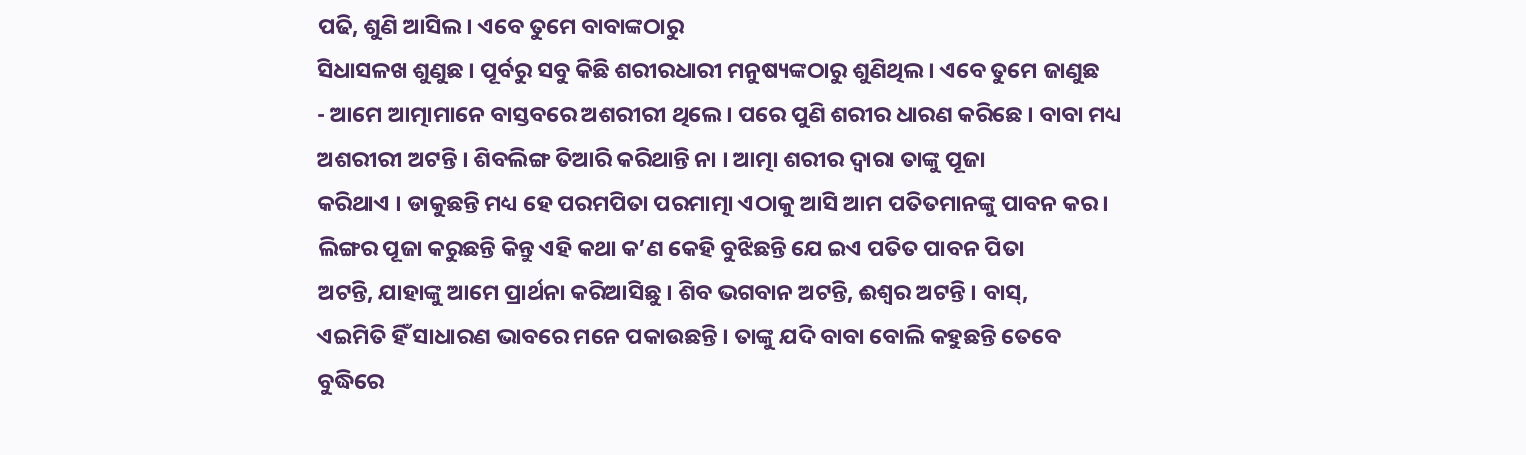ପଢି, ଶୁଣି ଆସିଲ । ଏବେ ତୁମେ ବାବାଙ୍କଠାରୁ
ସିଧାସଳଖ ଶୁଣୁଛ । ପୂର୍ବରୁ ସବୁ କିଛି ଶରୀରଧାରୀ ମନୁଷ୍ୟଙ୍କଠାରୁ ଶୁଣିଥିଲ । ଏବେ ତୁମେ ଜାଣୁଛ
- ଆମେ ଆତ୍ମାମାନେ ବାସ୍ତବରେ ଅଶରୀରୀ ଥିଲେ । ପରେ ପୁଣି ଶରୀର ଧାରଣ କରିଛେ । ବାବା ମଧ୍ୟ
ଅଶରୀରୀ ଅଟନ୍ତି । ଶିବଲିଙ୍ଗ ତିଆରି କରିଥାନ୍ତି ନା । ଆତ୍ମା ଶରୀର ଦ୍ୱାରା ତାଙ୍କୁ ପୂଜା
କରିଥାଏ । ଡାକୁଛନ୍ତି ମଧ୍ୟ ହେ ପରମପିତା ପରମାତ୍ମା ଏଠାକୁ ଆସି ଆମ ପତିତମାନଙ୍କୁ ପାବନ କର ।
ଲିଙ୍ଗର ପୂଜା କରୁଛନ୍ତି କିନ୍ତୁ ଏହି କଥା କ’ଣ କେହି ବୁଝିଛନ୍ତି ଯେ ଇଏ ପତିତ ପାବନ ପିତା
ଅଟନ୍ତି, ଯାହାଙ୍କୁ ଆମେ ପ୍ରାର୍ଥନା କରିଆସିଛୁ । ଶିବ ଭଗବାନ ଅଟନ୍ତି, ଈଶ୍ୱର ଅଟନ୍ତି । ବାସ୍,
ଏଇମିତି ହିଁ ସାଧାରଣ ଭାବରେ ମନେ ପକାଉଛନ୍ତି । ତାଙ୍କୁ ଯଦି ବାବା ବୋଲି କହୁଛନ୍ତି ତେବେ
ବୁଦ୍ଧିରେ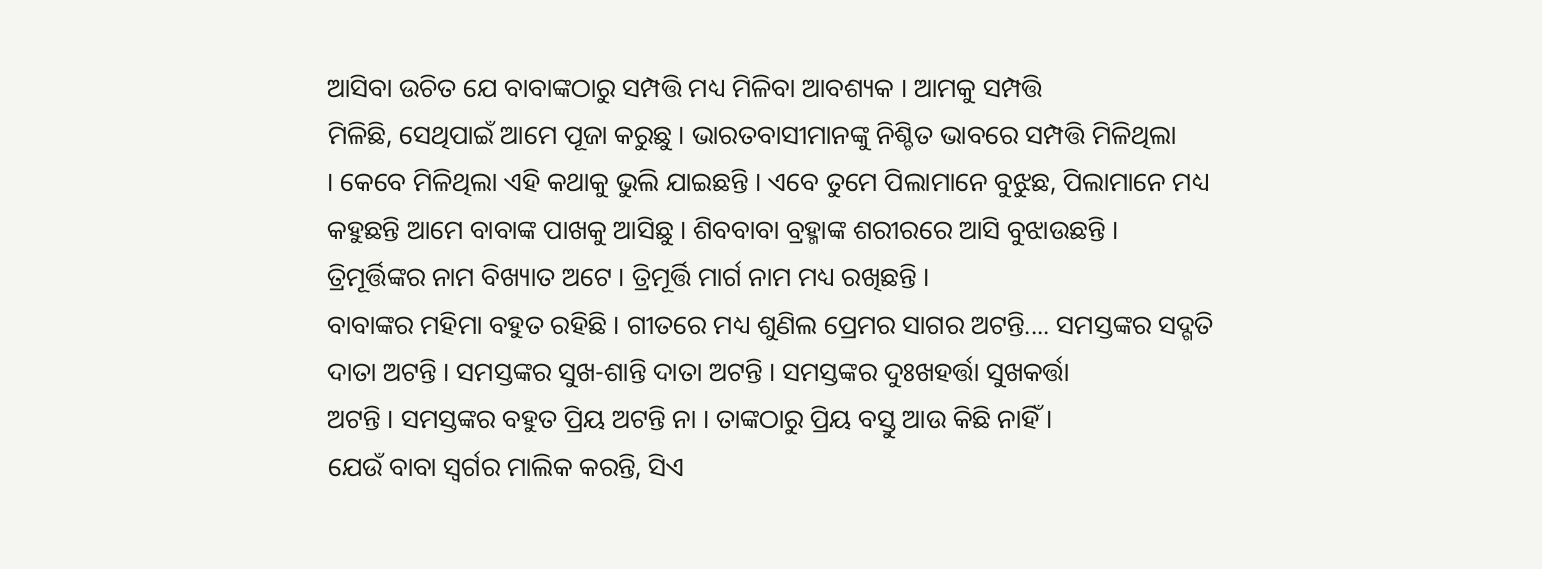ଆସିବା ଉଚିତ ଯେ ବାବାଙ୍କଠାରୁ ସମ୍ପତ୍ତି ମଧ୍ୟ ମିଳିବା ଆବଶ୍ୟକ । ଆମକୁ ସମ୍ପତ୍ତି
ମିଳିଛି, ସେଥିପାଇଁ ଆମେ ପୂଜା କରୁଛୁ । ଭାରତବାସୀମାନଙ୍କୁ ନିଶ୍ଚିତ ଭାବରେ ସମ୍ପତ୍ତି ମିଳିଥିଲା
। କେବେ ମିଳିଥିଲା ଏହି କଥାକୁ ଭୁଲି ଯାଇଛନ୍ତି । ଏବେ ତୁମେ ପିଲାମାନେ ବୁଝୁଛ, ପିଲାମାନେ ମଧ୍ୟ
କହୁଛନ୍ତି ଆମେ ବାବାଙ୍କ ପାଖକୁ ଆସିଛୁ । ଶିବବାବା ବ୍ରହ୍ମାଙ୍କ ଶରୀରରେ ଆସି ବୁଝାଉଛନ୍ତି ।
ତ୍ରିମୂର୍ତ୍ତିଙ୍କର ନାମ ବିଖ୍ୟାତ ଅଟେ । ତ୍ରିମୂର୍ତ୍ତି ମାର୍ଗ ନାମ ମଧ୍ୟ ରଖିଛନ୍ତି ।
ବାବାଙ୍କର ମହିମା ବହୁତ ରହିଛି । ଗୀତରେ ମଧ୍ୟ ଶୁଣିଲ ପ୍ରେମର ସାଗର ଅଟନ୍ତି.... ସମସ୍ତଙ୍କର ସଦ୍ଗତି
ଦାତା ଅଟନ୍ତି । ସମସ୍ତଙ୍କର ସୁଖ-ଶାନ୍ତି ଦାତା ଅଟନ୍ତି । ସମସ୍ତଙ୍କର ଦୁଃଖହର୍ତ୍ତା ସୁଖକର୍ତ୍ତା
ଅଟନ୍ତି । ସମସ୍ତଙ୍କର ବହୁତ ପ୍ରିୟ ଅଟନ୍ତି ନା । ତାଙ୍କଠାରୁ ପ୍ରିୟ ବସ୍ତୁ ଆଉ କିଛି ନାହିଁ ।
ଯେଉଁ ବାବା ସ୍ୱର୍ଗର ମାଲିକ କରନ୍ତି, ସିଏ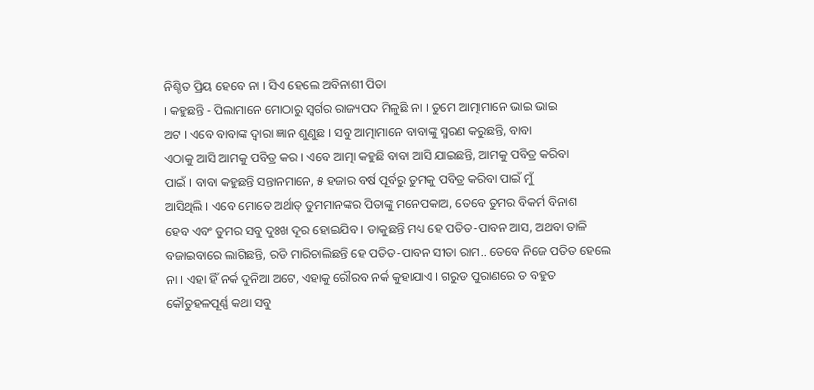ନିଶ୍ଚିତ ପ୍ରିୟ ହେବେ ନା । ସିଏ ହେଲେ ଅବିନାଶୀ ପିତା
। କହୁଛନ୍ତି - ପିଲାମାନେ ମୋଠାରୁ ସ୍ୱର୍ଗର ରାଜ୍ୟପଦ ମିଳୁଛି ନା । ତୁମେ ଆତ୍ମାମାନେ ଭାଇ ଭାଇ
ଅଟ । ଏବେ ବାବାଙ୍କ ଦ୍ୱାରା ଜ୍ଞାନ ଶୁଣୁଛ । ସବୁ ଆତ୍ମାମାନେ ବାବାଙ୍କୁ ସ୍ମରଣ କରୁଛନ୍ତି, ବାବା
ଏଠାକୁ ଆସି ଆମକୁ ପବିତ୍ର କର । ଏବେ ଆତ୍ମା କହୁଛି ବାବା ଆସି ଯାଇଛନ୍ତି, ଆମକୁ ପବିତ୍ର କରିବା
ପାଇଁ । ବାବା କହୁଛନ୍ତି ସନ୍ତାନମାନେ, ୫ ହଜାର ବର୍ଷ ପୂର୍ବରୁ ତୁମକୁ ପବିତ୍ର କରିବା ପାଇଁ ମୁଁ
ଆସିଥିଲି । ଏବେ ମୋତେ ଅର୍ଥାତ୍ ତୁମମାନଙ୍କର ପିତାଙ୍କୁ ମନେପକାଅ, ତେବେ ତୁମର ବିକର୍ମ ବିନାଶ
ହେବ ଏବଂ ତୁମର ସବୁ ଦୁଃଖ ଦୂର ହୋଇଯିବ । ଡାକୁଛନ୍ତି ମଧ୍ୟ ହେ ପତିତ-ପାବନ ଆସ, ଅଥବା ତାଳି
ବଜାଇବାରେ ଲାଗିଛନ୍ତି, ରଡି ମାରିଚାଲିଛନ୍ତି ହେ ପତିତ-ପାବନ ସୀତା ରାମ.. ତେବେ ନିଜେ ପତିତ ହେଲେ
ନା । ଏହା ହିଁ ନର୍କ ଦୁନିଆ ଅଟେ, ଏହାକୁ ରୌରବ ନର୍କ କୁହାଯାଏ । ଗରୁଡ ପୁରାଣରେ ତ ବହୁତ
କୌତୁହଳପୂର୍ଣ୍ଣ କଥା ସବୁ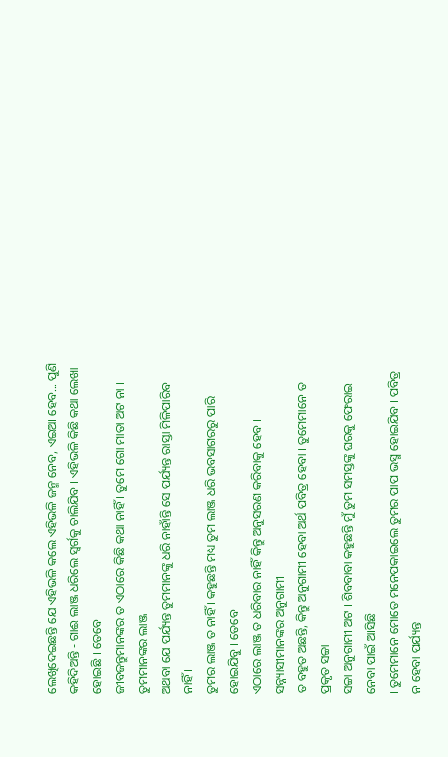ଲେଖିଦେଇଛନ୍ତି ଯେ ଏହିଭଳି କଲେ ଏହିଭଳି ଜନ୍ମ ନେବ, ଏଇଆ ହେବ... ପୁଣି
କହିଦିଅନ୍ତି - ଗାଈ ଲାଞ୍ଜ ଧରିଲେ ସ୍ୱର୍ଗକୁ ଚାଲିଯିବ । ଏହିଭଳି କିଛି କଥା ଲେଖା ହୋଇଛି । ତେବେ
ଜୀବଜନ୍ତୁମାନଙ୍କର ତ ଏଠାରେ କିଛି କଥା ନାହିଁ । ତୁମେ ଗୋ ମାତା ଅଟ ନା । ତୁମମାନଙ୍କର ଲାଞ୍ଜ
ଅଥବା ଯେ ପର୍ଯ୍ୟନ୍ତ ତୁମମାନଙ୍କୁ ଧରି ନାହାଁନ୍ତି ସେ ପର୍ଯ୍ୟନ୍ତ ରାସ୍ତା ମିଳିପାରିବ ନାହିଁ ।
ତୁମର ଲାଞ୍ଜ ତ ନାହିଁ । କହୁଛନ୍ତି ମଧ୍ୟ ତୁମ ଲାଞ୍ଜ ଧରି ଭବସାଗରରୁ ପାରି ହୋଇଯିବୁ । ତେବେ
ଏଠାରେ ଲାଞ୍ଜ ତ ଧରିବାର ନାହିଁ କିନ୍ତୁ ଅନୁସରଣ କରିବାକୁ ହେବ । ସନ୍ନ୍ୟାସୀମାନଙ୍କର ଅନୁଗାମୀ
ତ ବହୁତ ଅଛନ୍ତି, କିନ୍ତୁ ଅନୁଗାମୀ ହେବା ଅର୍ଥ ପବିତ୍ର ହେବା । ତୁମେମାନେ ତ ପ୍ରକୃତ ସଚ୍ଚା
ସଚ୍ଚା ଅନୁଗାମୀ ଅଟ । ଶିବବାବା କହୁଛନ୍ତି ମୁଁ ତୁମ ସମସ୍ତଙ୍କୁ ଘରକୁ ଫେରାଇ ନେବା ପାଇଁ ଆସିଛି
। ତୁମେମାନେ ମୋତେ ମନେପକାଇଲେ ତୁମର ପାପ ଭସ୍ମ ହୋଇଯିବ । ପବିତ୍ର ନ ହେବା ପର୍ଯ୍ୟନ୍ତ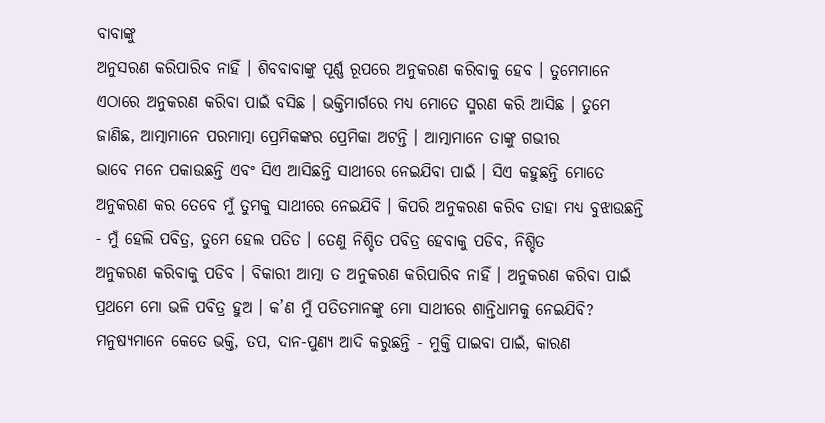ବାବାଙ୍କୁ
ଅନୁସରଣ କରିପାରିବ ନାହିଁ । ଶିବବାବାଙ୍କୁ ପୂର୍ଣ୍ଣ ରୂପରେ ଅନୁକରଣ କରିବାକୁ ହେବ । ତୁମେମାନେ
ଏଠାରେ ଅନୁକରଣ କରିବା ପାଇଁ ବସିଛ । ଭକ୍ତିମାର୍ଗରେ ମଧ୍ୟ ମୋତେ ସ୍ମରଣ କରି ଆସିଛ । ତୁମେ
ଜାଣିଛ, ଆତ୍ମାମାନେ ପରମାତ୍ମା ପ୍ରେମିକଙ୍କର ପ୍ରେମିକା ଅଟନ୍ତି । ଆତ୍ମାମାନେ ତାଙ୍କୁ ଗଭୀର
ଭାବେ ମନେ ପକାଉଛନ୍ତି ଏବଂ ସିଏ ଆସିଛନ୍ତି ସାଥୀରେ ନେଇଯିବା ପାଇଁ । ସିଏ କହୁଛନ୍ତି ମୋତେ
ଅନୁକରଣ କର ତେବେ ମୁଁ ତୁମକୁ ସାଥୀରେ ନେଇଯିବି । କିପରି ଅନୁକରଣ କରିବ ତାହା ମଧ୍ୟ ବୁଝାଉଛନ୍ତି
- ମୁଁ ହେଲି ପବିତ୍ର, ତୁମେ ହେଲ ପତିତ । ତେଣୁ ନିଶ୍ଚିତ ପବିତ୍ର ହେବାକୁ ପଡିବ, ନିଶ୍ଚିତ
ଅନୁକରଣ କରିବାକୁ ପଡିବ । ବିକାରୀ ଆତ୍ମା ତ ଅନୁକରଣ କରିପାରିବ ନାହିଁ । ଅନୁକରଣ କରିବା ପାଇଁ
ପ୍ରଥମେ ମୋ ଭଳି ପବିତ୍ର ହୁଅ । କ’ଣ ମୁଁ ପତିତମାନଙ୍କୁ ମୋ ସାଥୀରେ ଶାନ୍ତିଧାମକୁ ନେଇଯିବି?
ମନୁଷ୍ୟମାନେ କେତେ ଭକ୍ତି, ତପ, ଦାନ-ପୁଣ୍ୟ ଆଦି କରୁଛନ୍ତି - ମୁକ୍ତି ପାଇବା ପାଇଁ, କାରଣ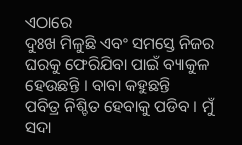ଏଠାରେ
ଦୁଃଖ ମିଳୁଛି ଏବଂ ସମସ୍ତେ ନିଜର ଘରକୁ ଫେରିଯିବା ପାଇଁ ବ୍ୟାକୁଳ ହେଉଛନ୍ତି । ବାବା କହୁଛନ୍ତି
ପବିତ୍ର ନିଶ୍ଚିତ ହେବାକୁ ପଡିବ । ମୁଁ ସଦା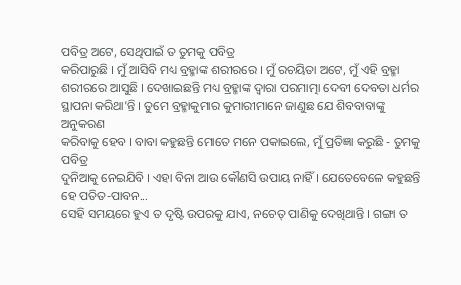ପବିତ୍ର ଅଟେ, ସେଥିପାଇଁ ତ ତୁମକୁ ପବିତ୍ର
କରିପାରୁଛି । ମୁଁ ଆସିବି ମଧ୍ୟ ବ୍ରହ୍ମାଙ୍କ ଶରୀରରେ । ମୁଁ ରଚୟିତା ଅଟେ, ମୁଁ ଏହି ବ୍ରହ୍ମା
ଶରୀରରେ ଆସୁଛି । ଦେଖାଇଛନ୍ତି ମଧ୍ୟ ବ୍ରହ୍ମାଙ୍କ ଦ୍ୱାରା ପରମାତ୍ମା ଦେବୀ ଦେବତା ଧର୍ମର
ସ୍ଥାପନା କରିଥା’ନ୍ତି । ତୁମେ ବ୍ରହ୍ମାକୁମାର କୁମାରୀମାନେ ଜାଣୁଛ ଯେ ଶିବବାବାଙ୍କୁ ଅନୁକରଣ
କରିବାକୁ ହେବ । ବାବା କହୁଛନ୍ତି ମୋତେ ମନେ ପକାଇଲେ, ମୁଁ ପ୍ରତିଜ୍ଞା କରୁଛି - ତୁମକୁ ପବିତ୍ର
ଦୁନିଆକୁ ନେଇଯିବି । ଏହା ବିନା ଆଉ କୌଣସି ଉପାୟ ନାହିଁ । ଯେତେବେଳେ କହୁଛନ୍ତି ହେ ପତିତ-ପାବନ...
ସେହି ସମୟରେ ହୁଏ ତ ଦୃଷ୍ଟି ଉପରକୁ ଯାଏ, ନଚେତ୍ ପାଣିକୁ ଦେଖିଥାନ୍ତି । ଗଙ୍ଗା ତ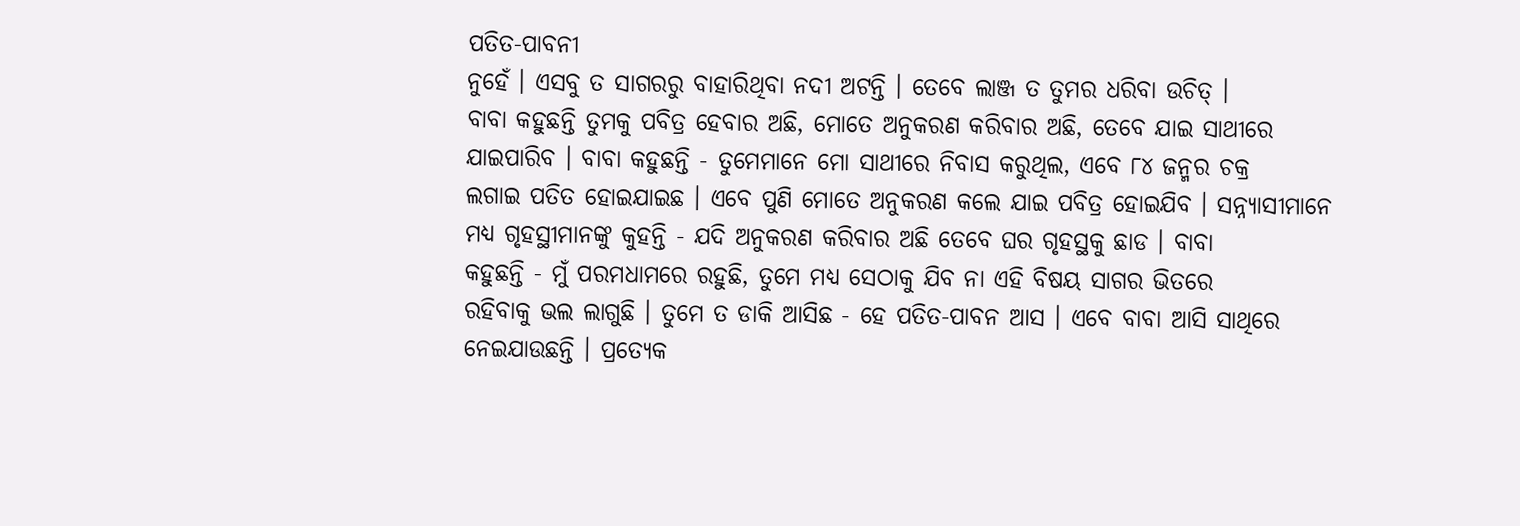ପତିତ-ପାବନୀ
ନୁହେଁ । ଏସବୁ ତ ସାଗରରୁ ବାହାରିଥିବା ନଦୀ ଅଟନ୍ତି । ତେବେ ଲାଞ୍ଜ ତ ତୁମର ଧରିବା ଉଚିତ୍ ।
ବାବା କହୁଛନ୍ତି ତୁମକୁ ପବିତ୍ର ହେବାର ଅଛି, ମୋତେ ଅନୁକରଣ କରିବାର ଅଛି, ତେବେ ଯାଇ ସାଥୀରେ
ଯାଇପାରିବ । ବାବା କହୁଛନ୍ତି - ତୁମେମାନେ ମୋ ସାଥୀରେ ନିବାସ କରୁଥିଲ, ଏବେ ୮୪ ଜନ୍ମର ଚକ୍ର
ଲଗାଇ ପତିତ ହୋଇଯାଇଛ । ଏବେ ପୁଣି ମୋତେ ଅନୁକରଣ କଲେ ଯାଇ ପବିତ୍ର ହୋଇଯିବ । ସନ୍ନ୍ୟାସୀମାନେ
ମଧ୍ୟ ଗୃହସ୍ଥୀମାନଙ୍କୁ କୁହନ୍ତି - ଯଦି ଅନୁକରଣ କରିବାର ଅଛି ତେବେ ଘର ଗୃହସ୍ଥକୁ ଛାଡ । ବାବା
କହୁଛନ୍ତି - ମୁଁ ପରମଧାମରେ ରହୁଛି, ତୁମେ ମଧ୍ୟ ସେଠାକୁ ଯିବ ନା ଏହି ବିଷୟ ସାଗର ଭିତରେ
ରହିବାକୁ ଭଲ ଲାଗୁଛି । ତୁମେ ତ ଡାକି ଆସିଛ - ହେ ପତିତ-ପାବନ ଆସ । ଏବେ ବାବା ଆସି ସାଥିରେ
ନେଇଯାଉଛନ୍ତି । ପ୍ରତ୍ୟେକ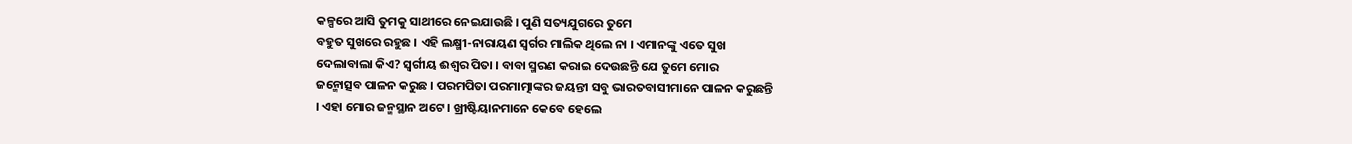କଳ୍ପରେ ଆସି ତୁମକୁ ସାଥୀରେ ନେଇଯାଉଛି । ପୁଣି ସତ୍ୟଯୁଗରେ ତୁମେ
ବହୁତ ସୁଖରେ ରହୁଛ । ଏହି ଲକ୍ଷ୍ମୀ-ନାରାୟଣ ସ୍ୱର୍ଗର ମାଲିକ ଥିଲେ ନା । ଏମାନଙ୍କୁ ଏତେ ସୁଖ
ଦେଲାବାଲା କିଏ? ସ୍ୱର୍ଗୀୟ ଈଶ୍ୱର ପିତା । ବାବା ସ୍ମରଣ କରାଇ ଦେଉଛନ୍ତି ଯେ ତୁମେ ମୋର
ଜନ୍ମୋତ୍ସବ ପାଳନ କରୁଛ । ପରମପିତା ପରମାତ୍ମାଙ୍କର ଜୟନ୍ତୀ ସବୁ ଭାରତବାସୀମାନେ ପାଳନ କରୁଛନ୍ତି
। ଏହା ମୋର ଜନ୍ମସ୍ଥାନ ଅଟେ । ଖ୍ରୀଷ୍ଟିୟାନମାନେ କେବେ ହେଲେ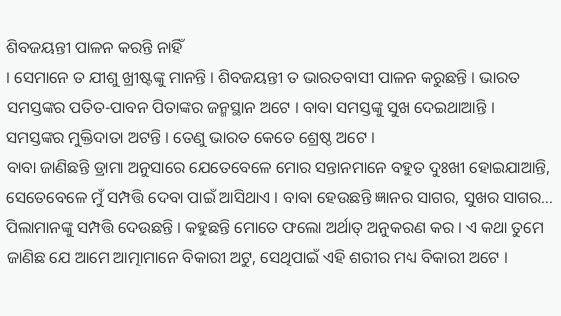ଶିବଜୟନ୍ତୀ ପାଳନ କରନ୍ତି ନାହିଁ
। ସେମାନେ ତ ଯୀଶୁ ଖ୍ରୀଷ୍ଟଙ୍କୁ ମାନନ୍ତି । ଶିବଜୟନ୍ତୀ ତ ଭାରତବାସୀ ପାଳନ କରୁଛନ୍ତି । ଭାରତ
ସମସ୍ତଙ୍କର ପତିତ-ପାବନ ପିତାଙ୍କର ଜନ୍ମସ୍ଥାନ ଅଟେ । ବାବା ସମସ୍ତଙ୍କୁ ସୁଖ ଦେଇଥାଆନ୍ତି ।
ସମସ୍ତଙ୍କର ମୁକ୍ତିଦାତା ଅଟନ୍ତି । ତେଣୁ ଭାରତ କେତେ ଶ୍ରେଷ୍ଠ ଅଟେ ।
ବାବା ଜାଣିଛନ୍ତି ଡ୍ରାମା ଅନୁସାରେ ଯେତେବେଳେ ମୋର ସନ୍ତାନମାନେ ବହୁତ ଦୁଃଖୀ ହୋଇଯାଆନ୍ତି,
ସେତେବେଳେ ମୁଁ ସମ୍ପତ୍ତି ଦେବା ପାଇଁ ଆସିଥାଏ । ବାବା ହେଉଛନ୍ତି ଜ୍ଞାନର ସାଗର, ସୁଖର ସାଗର...
ପିଲାମାନଙ୍କୁ ସମ୍ପତ୍ତି ଦେଉଛନ୍ତି । କହୁଛନ୍ତି ମୋତେ ଫଲୋ ଅର୍ଥାତ୍ ଅନୁକରଣ କର । ଏ କଥା ତୁମେ
ଜାଣିଛ ଯେ ଆମେ ଆତ୍ମାମାନେ ବିକାରୀ ଅଟୁ, ସେଥିପାଇଁ ଏହି ଶରୀର ମଧ୍ୟ ବିକାରୀ ଅଟେ ।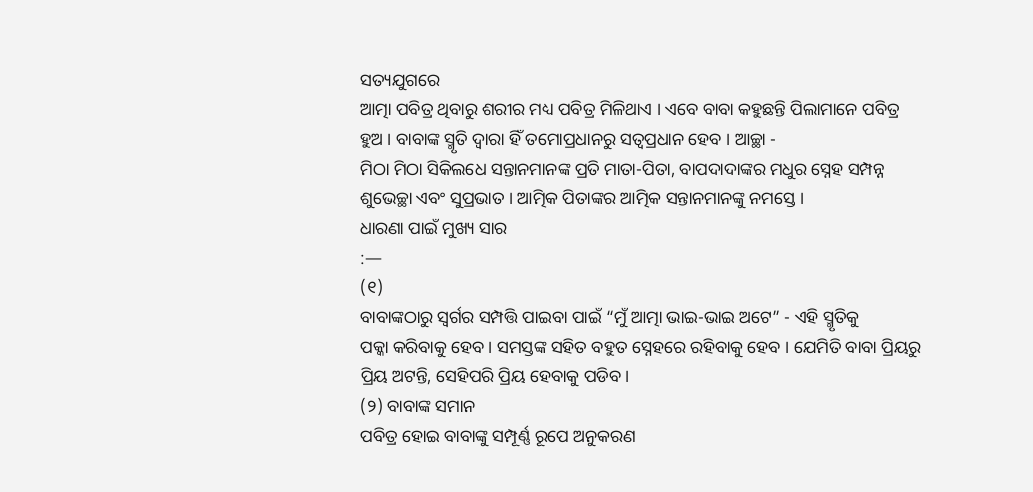ସତ୍ୟଯୁଗରେ
ଆତ୍ମା ପବିତ୍ର ଥିବାରୁ ଶରୀର ମଧ୍ୟ ପବିତ୍ର ମିଳିଥାଏ । ଏବେ ବାବା କହୁଛନ୍ତି ପିଲାମାନେ ପବିତ୍ର
ହୁଅ । ବାବାଙ୍କ ସ୍ମୃତି ଦ୍ୱାରା ହିଁ ତମୋପ୍ରଧାନରୁ ସତ୍ୱପ୍ରଧାନ ହେବ । ଆଚ୍ଛା -
ମିଠା ମିଠା ସିକିଲଧେ ସନ୍ତାନମାନଙ୍କ ପ୍ରତି ମାତା-ପିତା, ବାପଦାଦାଙ୍କର ମଧୁର ସ୍ନେହ ସମ୍ପନ୍ନ
ଶୁଭେଚ୍ଛା ଏବଂ ସୁପ୍ରଭାତ । ଆତ୍ମିକ ପିତାଙ୍କର ଆତ୍ମିକ ସନ୍ତାନମାନଙ୍କୁ ନମସ୍ତେ ।
ଧାରଣା ପାଇଁ ମୁଖ୍ୟ ସାର
:—
(୧)
ବାବାଙ୍କଠାରୁ ସ୍ୱର୍ଗର ସମ୍ପତ୍ତି ପାଇବା ପାଇଁ “ମୁଁ ଆତ୍ମା ଭାଇ-ଭାଇ ଅଟେ” - ଏହି ସ୍ମୃତିକୁ
ପକ୍କା କରିବାକୁ ହେବ । ସମସ୍ତଙ୍କ ସହିତ ବହୁତ ସ୍ନେହରେ ରହିବାକୁ ହେବ । ଯେମିତି ବାବା ପ୍ରିୟରୁ
ପ୍ରିୟ ଅଟନ୍ତି, ସେହିପରି ପ୍ରିୟ ହେବାକୁ ପଡିବ ।
(୨) ବାବାଙ୍କ ସମାନ
ପବିତ୍ର ହୋଇ ବାବାଙ୍କୁ ସମ୍ପୂର୍ଣ୍ଣ ରୂପେ ଅନୁକରଣ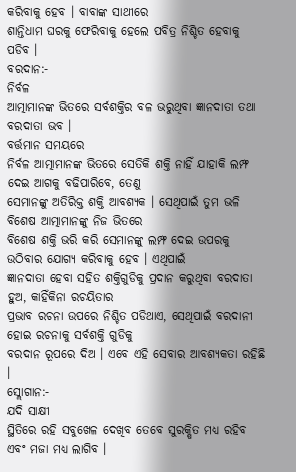କରିବାକୁ ହେବ । ବାବାଙ୍କ ସାଥୀରେ
ଶାନ୍ତିଧାମ ଘରକୁ ଫେରିବାକୁ ହେଲେ ପବିତ୍ର ନିଶ୍ଚିତ ହେବାକୁ ପଡିବ ।
ବରଦାନ:-
ନିର୍ବଳ
ଆତ୍ମାମାନଙ୍କ ଭିତରେ ସର୍ବଶକ୍ତିର ବଳ ଭରୁଥିବା ଜ୍ଞାନଦାତା ତଥା ବରଦାତା ଭବ ।
ବର୍ତ୍ତମାନ ସମୟରେ
ନିର୍ବଳ ଆତ୍ମାମାନଙ୍କ ଭିତରେ ସେତିକି ଶକ୍ତି ନାହିଁ ଯାହାକି ଲମ୍ଫ ଦେଇ ଆଗକୁ ବଢିପାରିବେ, ତେଣୁ
ସେମାନଙ୍କୁ ଅତିରିକ୍ତ ଶକ୍ତି ଆବଶ୍ୟକ । ସେଥିପାଇଁ ତୁମ ଭଳି ବିଶେଷ ଆତ୍ମାମାନଙ୍କୁ ନିଜ ଭିତରେ
ବିଶେଷ ଶକ୍ତି ଭରି କରି ସେମାନଙ୍କୁ ଲମ୍ଫ ଦେଇ ଉପରକୁ ଉଠିବାର ଯୋଗ୍ୟ କରିବାକୁ ହେବ । ଏଥିପାଇଁ
ଜ୍ଞାନଦାତା ହେବା ସହିତ ଶକ୍ତିଗୁଡିକୁ ପ୍ରଦାନ କରୁଥିବା ବରଦାତା ହୁଅ, କାହିଁକିନା ରଚୟିତାର
ପ୍ରଭାବ ରଚନା ଉପରେ ନିଶ୍ଚିତ ପଡିଥାଏ, ସେଥିପାଇଁ ବରଦାନୀ ହୋଇ ରଚନାକୁ ସର୍ବଶକ୍ତି ଗୁଡିକୁ
ବରଦାନ ରୂପରେ ଦିଅ । ଏବେ ଏହି ସେବାର ଆବଶ୍ୟକତା ରହିଛି ।
ସ୍ଲୋଗାନ:-
ଯଦି ସାକ୍ଷୀ
ସ୍ଥିତିରେ ରହି ସବୁଖେଳ ଦେଖିବ ତେବେ ସୁରକ୍ଷିତ ମଧ୍ୟ ରହିବ ଏବଂ ମଜା ମଧ୍ୟ ଲାଗିବ ।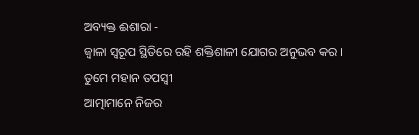ଅବ୍ୟକ୍ତ ଈଶାରା -
ଜ୍ୱାଳା ସ୍ୱରୂପ ସ୍ଥିତିରେ ରହି ଶକ୍ତିଶାଳୀ ଯୋଗର ଅନୁଭବ କର ।
ତୁମେ ମହାନ ତପସ୍ୱୀ
ଆତ୍ମାମାନେ ନିଜର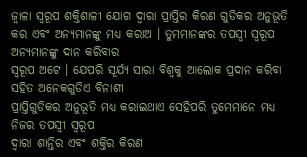ଜ୍ୱାଳା ସ୍ୱରୂପ ଶକ୍ତିଶାଳୀ ଯୋଗ ଦ୍ୱାରା ପ୍ରାପ୍ତିର କିରଣ ଗୁଡିକର ଅନୁଭୂତି
କର ଏବଂ ଅନ୍ୟମାନଙ୍କୁ ମଧ୍ୟ କରାଅ । ତୁମମାନଙ୍କର ତପସ୍ୱୀ ସ୍ୱରୂପ ଅନ୍ୟମାନଙ୍କୁ ଦାନ କରିବାର
ସ୍ୱରୂପ ଅଟେ । ଯେପରି ସୂର୍ଯ୍ୟ ସାରା ବିଶ୍ୱକୁ ଆଲୋକ ପ୍ରଦାନ କରିବା ସହିତ ଅନେକଗୁଡିଏ ବିନାଶୀ
ପ୍ରାପ୍ତିଗୁଡିକର ଅନୁଭୂତି ମଧ୍ୟ କରାଇଥାଏ ସେହିପରି ତୁମେମାନେ ମଧ୍ୟ ନିଜର ତପସ୍ୱୀ ସ୍ୱରୂପ
ଦ୍ୱାରା ଶାନ୍ତିର ଏବଂ ଶକ୍ତିର କିରଣ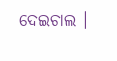ଦେଇଚାଲ ।